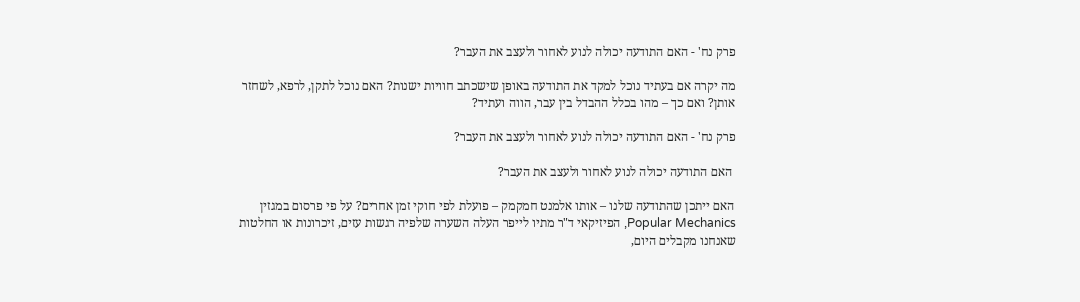פרק נח' - האם התודעה יכולה לנוע לאחור ולעצב את העבר?

מה יקרה אם בעתיד נוכל למקד את התודעה באופן שישכתב חוויות ישנות? האם נוכל לתקן, לרפא, לשחזר אותן? ואם כך – מהו בכלל ההבדל בין עבר, הווה ועתיד?

פרק נח' - האם התודעה יכולה לנוע לאחור ולעצב את העבר?

 האם התודעה יכולה לנוע לאחור ולעצב את העבר?

האם ייתכן שהתודעה שלנו – אותו אלמנט חמקמק – פועלת לפי חוקי זמן אחרים? על פי פרסום במגזין Popular Mechanics, הפיזיקאי ד"ר מתיו לייפר העלה השערה שלפיה רגשות עזים, זיכרונות או החלטות שאנחנו מקבלים היום,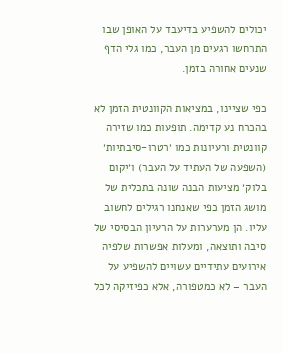יכולים להשפיע בדיעבד על האופן שבו התרחשו רגעים מן העבר, כמו גלי הדף שנעים אחורה בזמן.

כפי שציינו, במציאות הקוונטית הזמן לא בהכרח נע קדימה. תופעות כמו שזירה קוונטית ורעיונות כמו ׳רטרו-סיבתיות׳ (השפעה של העתיד על העבר) ו׳יקום בלוק׳ מציעות הבנה שונה בתכלית של מושג הזמן כפי שאנחנו רגילים לחשוב עליו. הן מערערות על הרעיון הבסיסי של סיבה ותוצאה, ומעלות אפשרות שלפיה אירועים עתידיים עשויים להשפיע על העבר – לא כמטפורה, אלא כפיזיקה לכל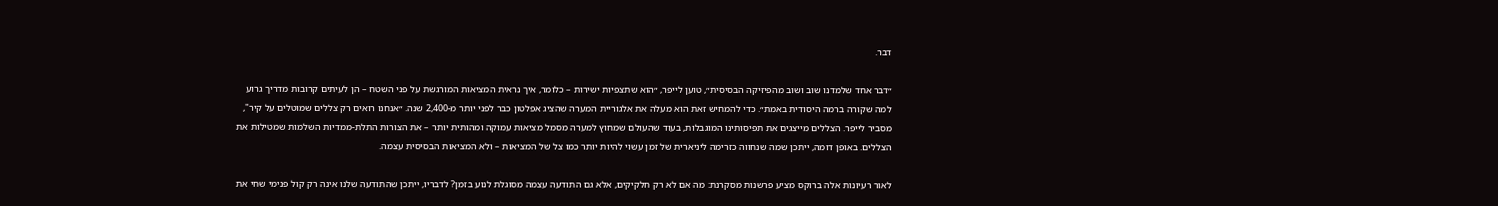דבר.

״דבר אחד שלמדנו שוב ושוב מהפיזיקה הבסיסית״, טוען לייפר, ״הוא שתצפיות ישירות – כלומר, איך נראית המציאות המורגשת על פני השטח – הן לעיתים קרובות מדריך גרוע למה שקורה ברמה היסודית באמת״. כדי להמחיש זאת הוא מעלה את אלגוריית המערה שהציג אפלטון כבר לפני יותר מ-2,400 שנה. ״אנחנו רואים רק צללים שמוטלים על קיר", מסביר לייפר. הצללים מייצגים את תפיסותינו המוגבלות, בעוד שהעולם שמחוץ למערה מסמל מציאות עמוקה ומהותית יותר – את הצורות התלת-ממדיות השלמות שמטילות את הצללים. באופן דומה, ייתכן שמה שנחווה כזרימה ליניארית של זמן עשוי להיות יותר כמו צל של המציאות – ולא המציאות הבסיסית עצמה.

לאור רעיונות אלה ברוקס מציע פרשנות מסקרנת: מה אם לא רק חלקיקים, אלא גם התודעה עצמה מסוגלת לנוע בזמן? לדבריו, ייתכן שהתודעה שלנו אינה רק קול פנימי שחי את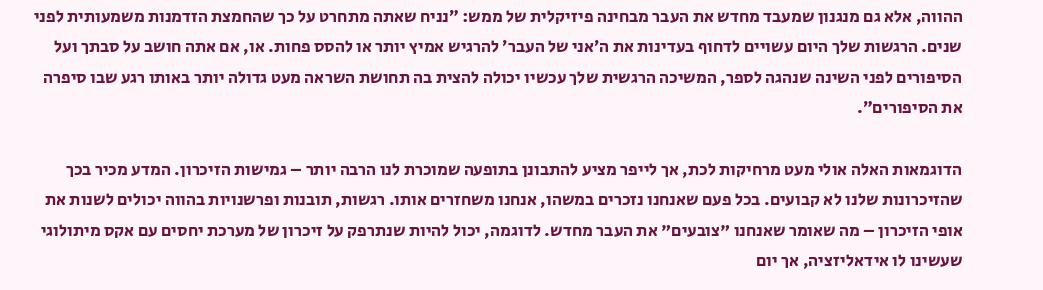ההווה, אלא גם מנגנון שמעבד מחדש את העבר מבחינה פיזיקלית של ממש: ״נניח שאתה מתחרט על כך שהחמצת הזדמנות משמעותית לפני שנים. הרגשות שלך היום עשויים לדחוף בעדינות את ה׳אני של העבר׳ להרגיש אמיץ יותר או להסס פחות. או, אם אתה חושב על סבתך ועל הסיפורים לפני השינה שנהגה לספר, המשיכה הרגשית שלך עכשיו יכולה להצית בה תחושת השראה מעט גדולה יותר באותו רגע שבו סיפרה את הסיפורים״.

הדוגמאות האלה אולי מעט מרחיקות לכת, אך לייפר מציע להתבונן בתופעה שמוכרת לנו הרבה יותר – גמישות הזיכרון. המדע מכיר בכך שהזיכרונות שלנו לא קבועים. בכל פעם שאנחנו נזכרים במשהו, אנחנו משחזרים אותו. רגשות, תובנות ופרשנויות בהווה יכולים לשנות את אופי הזיכרון – מה שאומר שאנחנו "צובעים" את העבר מחדש. לדוגמה, יכול להיות שנתרפק על זיכרון של מערכת יחסים עם אקס מיתולוגי שעשינו לו אידאליזציה, אך יום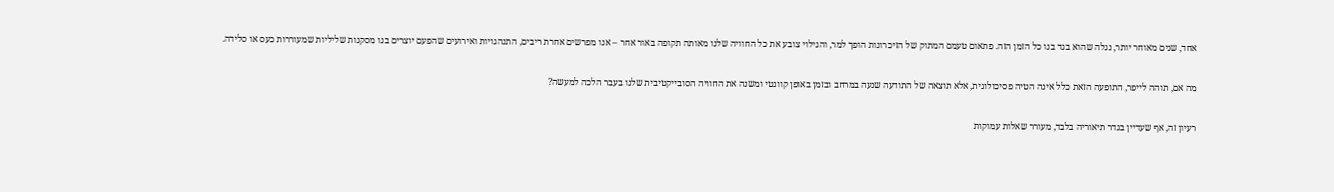אחד, שנים מאוחר יותר, נגלה שהוא בגד בנו כל הזמן הזה. פתאום טעמם המתוק של הזיכרונות הופך למר, והגילוי צובע את כל החוויה שלנו מאותה תקופה באור אחר – אנו מפרשים אחרת ריבים, התנהגויות ואירועים שהפעם יוצרים בנו מסקנות שליליות שמעוררות כעס או סלידה.

מה אם, תוהה לייפר, התופעה הזאת כלל אינה הטיה פסיכולוגית, אלא תוצאה של התודעה שנעה במרחב ובזמן באופן קוונטי ומשנה את החוויה הסובייקטיבית שלנו בעבר הלכה למעשה?

רעיון זה, אף שעדיין בגדר תיאוריה בלבד, מעורר שאלות עמוקות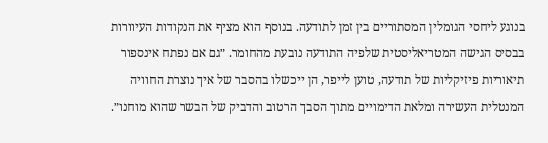בנוגע ליחסי הגומלין המסתוריים בין זמן לתודעה. בנוסף הוא מציף את הנקודות העיוורות בבסיס הגישה המטריאליסטית שלפיה התודעה נובעת מהחומר. ״גם אם נפתח אינספור תיאוריות פיזיקליות של תודעה, טוען לייפר, הן ייכשלו בהסבר של איך נוצרת החוויה המנטלית העשירה ומלאת הדימויים מתוך הסבך הרטוב והדביק של הבשר שהוא מוחנו״.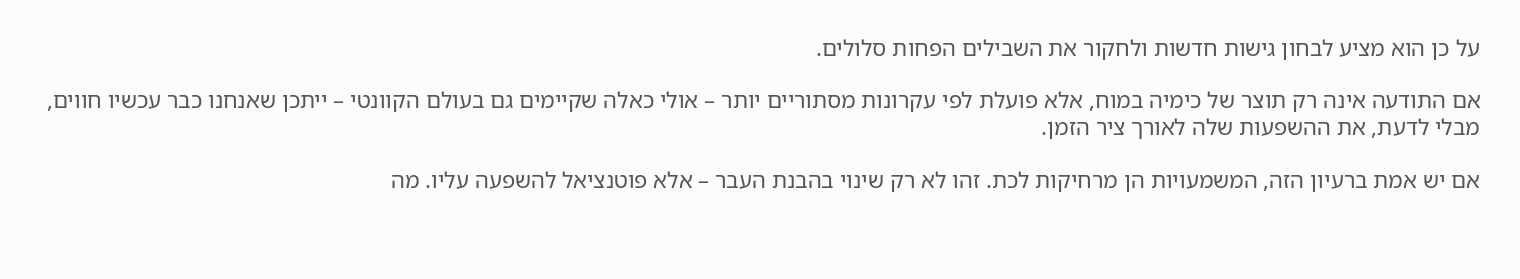על כן הוא מציע לבחון גישות חדשות ולחקור את השבילים הפחות סלולים.

אם התודעה אינה רק תוצר של כימיה במוח, אלא פועלת לפי עקרונות מסתוריים יותר – אולי כאלה שקיימים גם בעולם הקוונטי – ייתכן שאנחנו כבר עכשיו חווים, מבלי לדעת, את ההשפעות שלה לאורך ציר הזמן.

אם יש אמת ברעיון הזה, המשמעויות הן מרחיקות לכת. זהו לא רק שינוי בהבנת העבר – אלא פוטנציאל להשפעה עליו. מה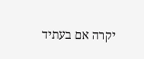יקרה אם בעתיד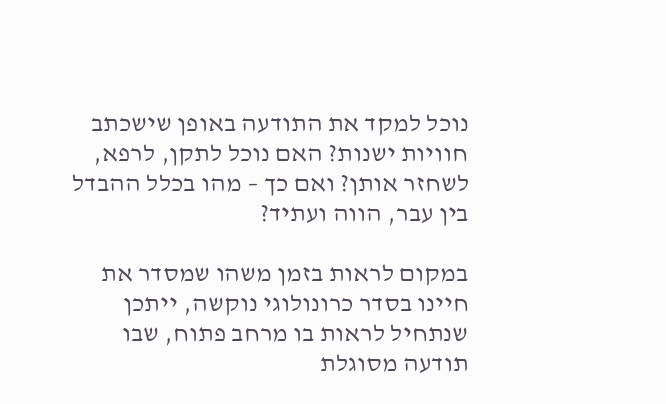נוכל למקד את התודעה באופן שישכתב חוויות ישנות? האם נוכל לתקן, לרפא, לשחזר אותן? ואם כך – מהו בכלל ההבדל בין עבר, הווה ועתיד?

במקום לראות בזמן משהו שמסדר את חיינו בסדר כרונולוגי נוקשה, ייתכן שנתחיל לראות בו מרחב פתוח, שבו תודעה מסוגלת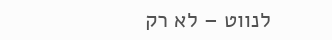לנווט – לא רק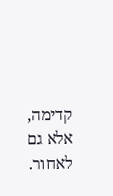קדימה, אלא גם לאחור.